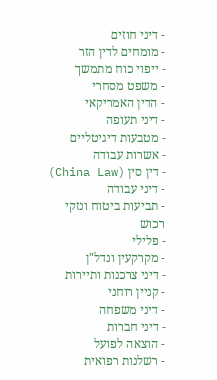- דיני חוזים
- מומחים לדין הזר
- ייפוי כוח מתמשך
- משפט מסחרי
- הדין האמריקאי
- דיני תעופה
- מטבעות דיגיטליים
- אשרות עבודה
- דין סין (China Law)
- דיני עבודה
- תביעות ביטוח ונזקי רכוש
- פלילי
- מקרקעין ונדל"ן
- דיני צרכנות ותיירות
- קניין רוחני
- דיני משפחה
- דיני חברות
- הוצאה לפועל
- רשלנות רפואית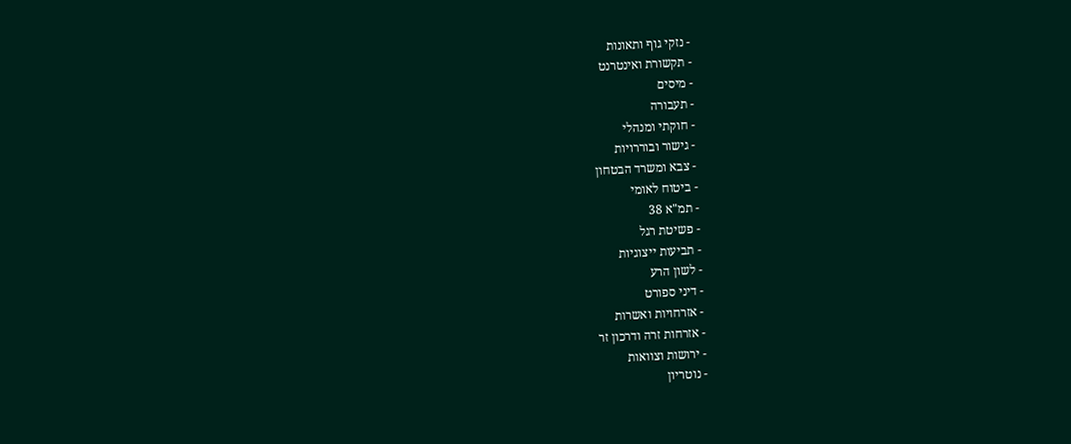- נזקי גוף ותאונות
- תקשורת ואינטרנט
- מיסים
- תעבורה
- חוקתי ומנהלי
- גישור ובוררויות
- צבא ומשרד הבטחון
- ביטוח לאומי
- תמ"א 38
- פשיטת רגל
- תביעות ייצוגיות
- לשון הרע
- דיני ספורט
- אזרחויות ואשרות
- אזרחות זרה ודרכון זר
- ירושות וצוואות
- נוטריון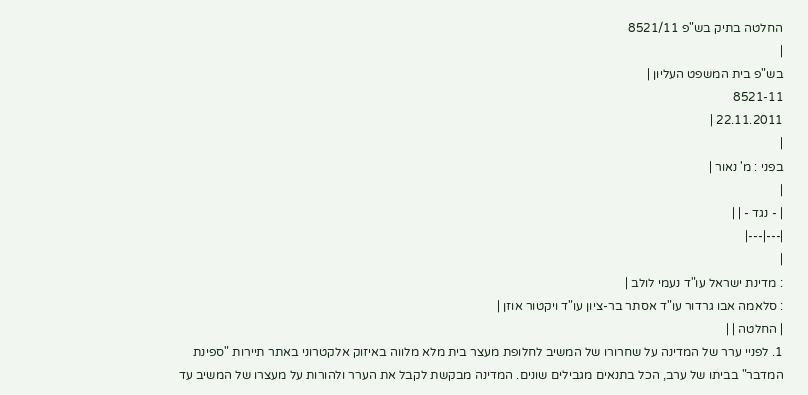החלטה בתיק בש"פ 8521/11
|
בש"פ בית המשפט העליון |
8521-11
22.11.2011 |
|
בפני : מ' נאור |
|
| - נגד - | |
|---|---|
|
: מדינת ישראל עו"ד נעמי לולב |
: סלאמה אבו גרדור עו"ד אסתר בר-ציון עו"ד ויקטור אוזן |
| החלטה | |
1. לפניי ערר של המדינה על שחרורו של המשיב לחלופת מעצר בית מלא מלווה באיזוק אלקטרוני באתר תיירות "ספינת המדבר" בביתו של ערב, הכל בתנאים מגבילים שונים. המדינה מבקשת לקבל את הערר ולהורות על מעצרו של המשיב עד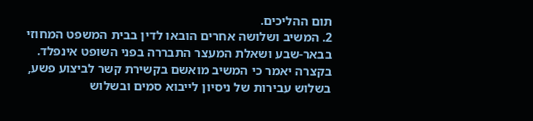תום ההליכים.
2. המשיב ושלושה אחרים הובאו לדין בבית המשפט המחוזי בבאר-שבע ושאלת המעצר התבררה בפני השופט אינפלד. בקצרה יאמר כי המשיב מואשם בקשירת קשר לביצוע פשע, בשלוש עבירות של ניסיון לייבוא סמים ובשלוש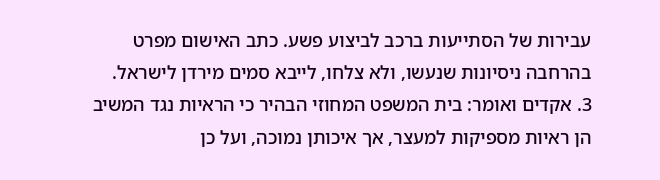עבירות של הסתייעות ברכב לביצוע פשע. כתב האישום מפרט בהרחבה ניסיונות שנעשו, ולא צלחו, לייבא סמים מירדן לישראל.
3. אקדים ואומר: בית המשפט המחוזי הבהיר כי הראיות נגד המשיב הן ראיות מספיקות למעצר, אך איכותן נמוכה, ועל כן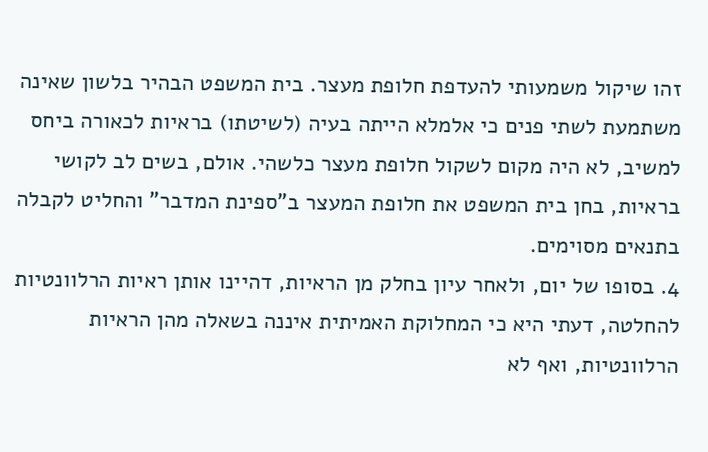זהו שיקול משמעותי להעדפת חלופת מעצר. בית המשפט הבהיר בלשון שאינה משתמעת לשתי פנים כי אלמלא הייתה בעיה (לשיטתו) בראיות לכאורה ביחס למשיב, לא היה מקום לשקול חלופת מעצר כלשהי. אולם, בשים לב לקושי בראיות, בחן בית המשפט את חלופת המעצר ב"ספינת המדבר" והחליט לקבלה בתנאים מסוימים.
4. בסופו של יום, ולאחר עיון בחלק מן הראיות, דהיינו אותן ראיות הרלוונטיות להחלטה, דעתי היא כי המחלוקת האמיתית איננה בשאלה מהן הראיות הרלוונטיות, ואף לא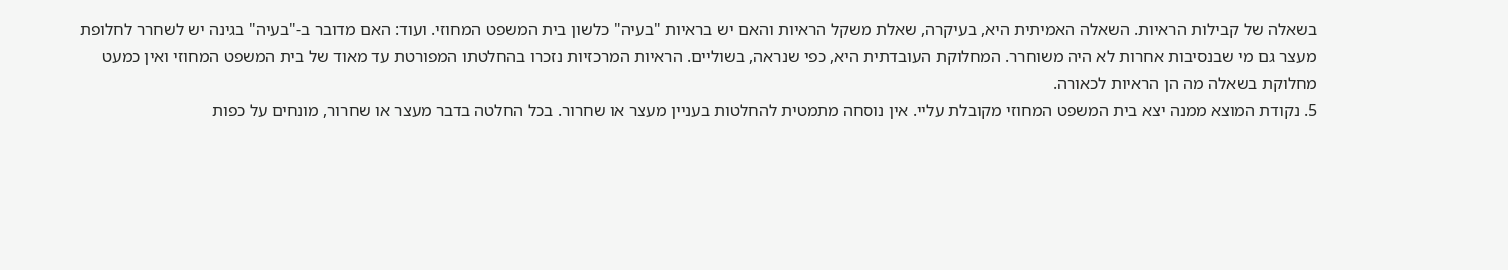בשאלה של קבילות הראיות. השאלה האמיתית היא, בעיקרה, שאלת משקל הראיות והאם יש בראיות "בעיה" כלשון בית המשפט המחוזי. ועוד: האם מדובר ב-"בעיה" בגינה יש לשחרר לחלופת מעצר גם מי שבנסיבות אחרות לא היה משוחרר. המחלוקת העובדתית היא, כפי שנראה, בשוליים. הראיות המרכזיות נזכרו בהחלטתו המפורטת עד מאוד של בית המשפט המחוזי ואין כמעט מחלוקת בשאלה מה הן הראיות לכאורה.
5. נקודת המוצא ממנה יצא בית המשפט המחוזי מקובלת עליי. אין נוסחה מתמטית להחלטות בעניין מעצר או שחרור. בכל החלטה בדבר מעצר או שחרור, מונחים על כפות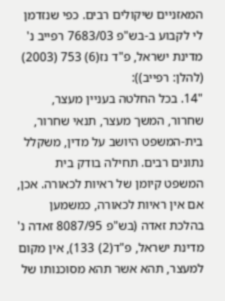המאזניים שיקולים רבים. כפי שנזדמן לי לקבוע ב-בש"פ 7683/03 רפייב נ' מדינת ישראל, פ"ד נז(6) 753 (2003) (להלן: רפייב)):
"14. בכל החלטה בעניין מעצר, שחרור, המשך מעצר, תנאי שחרור, בית-המשפט היושב על מדין, משקלל נתונים רבים. תחילה בודק בית המשפט קיומן של ראיות לכאורה. אכן, אם אין ראיות לכאורה, כמשמען בהלכת זאדה (בש"פ 8087/95 זאדה נ' מדינת ישראל, פ"ד(2) 133), אין מקום למעצר, תהא אשר תהא מסוכנותו של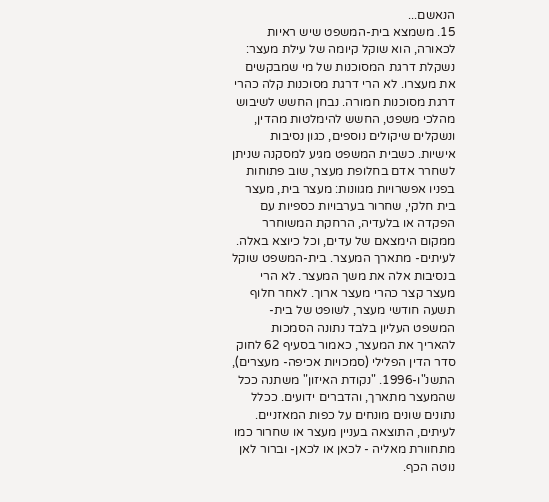הנאשם...
15. משמצא בית-המשפט שיש ראיות לכאורה, הוא שוקל קיומה של עילת מעצר: נשקלת דרגת המסוכנות של מי שמבקשים את מעצרו. לא הרי דרגת מסוכנות קלה כהרי דרגת מסוכנות חמורה. נבחן החשש לשיבוש מהלכי משפט, החשש להימלטות מהדין, ונשקלים שיקולים נוספים, כגון נסיבות אישיות. כשבית המשפט מגיע למסקנה שניתן לשחרר אדם בחלופת מעצר, שוב פתוחות בפניו אפשרויות מגוונות: מעצר בית, מעצר בית חלקי, שחרור בערבויות כספיות עם הפקדה או בלעדיה, הרחקת המשוחרר ממקום הימצאם של עדים, וכל כיוצא באלה. לעיתים- מתארך המעצר. בית-המשפט שוקל בנסיבות אלה את משך המעצר. לא הרי מעצר קצר כהרי מעצר ארוך. לאחר חלוף תשעה חודשי מעצר, לשופט של בית-המשפט העליון בלבד נתונה הסמכות להאריך את המעצר, כאמור בסעיף 62 לחוק סדר הדין הפלילי (סמכויות אכיפה- מעצרים), התשנ"ו-1996. "נקודת האיזון" משתנה ככל שהמעצר מתארך, והדברים ידועים. ככלל נתונים שונים מונחים על כפות המאזניים. לעיתים, התוצאה בעניין מעצר או שחרור כמו מתחוורת מאליה - לכאן או לכאן- וברור לאן נוטה הכף.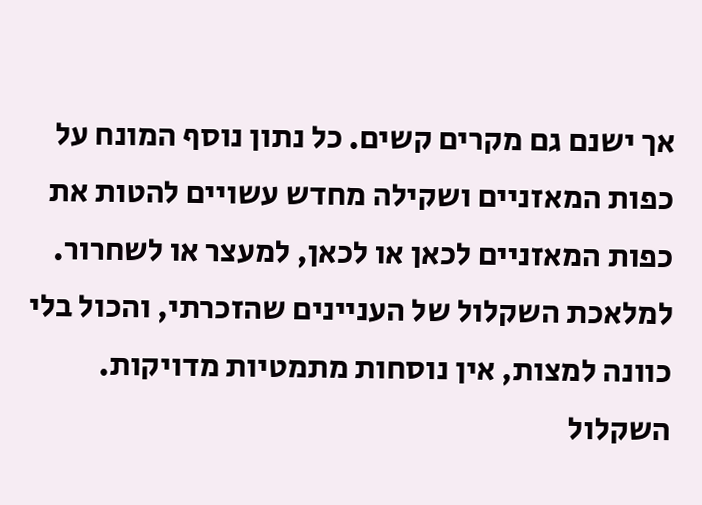אך ישנם גם מקרים קשים. כל נתון נוסף המונח על כפות המאזניים ושקילה מחדש עשויים להטות את כפות המאזניים לכאן או לכאן, למעצר או לשחרור. למלאכת השקלול של העניינים שהזכרתי, והכול בלי כוונה למצות, אין נוסחות מתמטיות מדויקות. השקלול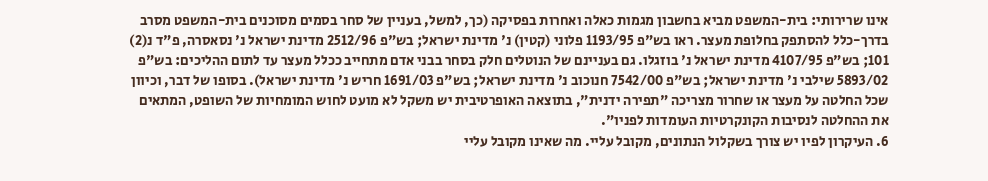אינו שרירותי: בית-המשפט מביא בחשבון מגמות כאלה ואחרות בפסיקה (כך, למשל, בעניין של סחר בסמים מסוכנים בית-המשפט מסרב בדרך-כלל להסתפק בחלופת מעצר. ראו בש"פ 1193/95 פלוני (קטין) נ' מדינת ישראל; בש"פ 2512/96 מדינת ישראל נ' נסאסרה, פ"ד נ(2) 101; בש"פ 4107/95 מדינת ישראל נ' בוזגלו. גם בעניינם של הנוטלים חלק בסחר בבני אדם מתחייב ככלל מעצר עד לתום ההליכים: בש"פ 5893/02 שילבי נ' מדינת ישראל; בש"פ 7542/00 חנוכוב נ' מדינת ישראל; בש"פ 1691/03 חריש נ' מדינת ישראל). בסופו של דבר, וכיוון שכל החלטה על מעצר או שחרור מצריכה "תפירה ידנית", בתוצאה האופרטיבית יש משקל לא מועט לחוש המומחיות של השופט, המתאים את ההחלטה לנסיבות הקונקרטיות העומדות לפניו".
6. העיקרון לפיו יש צורך בשקלול הנתונים, מקובל עליי. מה שאינו מקובל עליי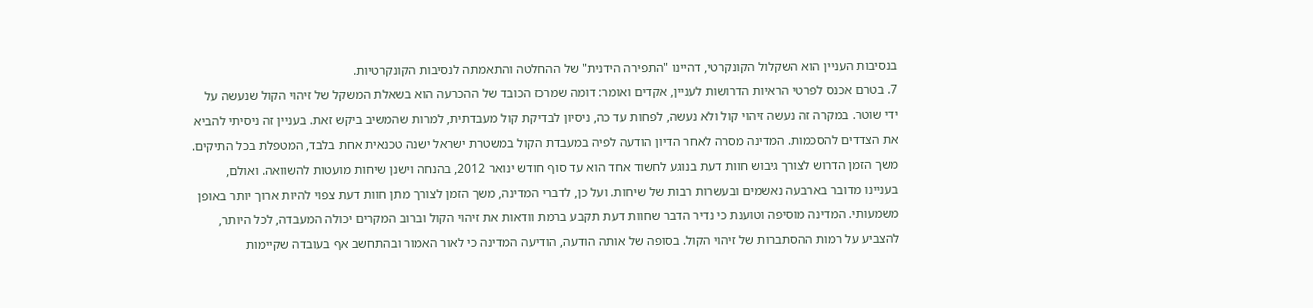בנסיבות העניין הוא השקלול הקונקרטי, דהיינו "התפירה הידנית" של ההחלטה והתאמתה לנסיבות הקונקרטיות.
7. בטרם אכנס לפרטי הראיות הדרושות לעניין, אקדים ואומר: דומה שמרכז הכובד של ההכרעה הוא בשאלת המשקל של זיהוי הקול שנעשה על ידי שוטר. במקרה זה נעשה זיהוי קול ולא נעשה, לפחות עד כה, ניסיון לבדיקת קול מעבדתית, למרות שהמשיב ביקש זאת. בעניין זה ניסיתי להביא את הצדדים להסכמות. המדינה מסרה לאחר הדיון הודעה לפיה במעבדת הקול במשטרת ישראל ישנה טכנאית אחת בלבד, המטפלת בכל התיקים. משך הזמן הדרוש לצורך גיבוש חוות דעת בנוגע לחשוד אחד הוא עד סוף חודש ינואר 2012, בהנחה וישנן שיחות מועטות להשוואה. ואולם, בעניינו מדובר בארבעה נאשמים ובעשרות רבות של שיחות. ועל כן, לדברי המדינה, משך הזמן לצורך מתן חוות דעת צפוי להיות ארוך יותר באופן משמעותי. המדינה מוסיפה וטוענת כי נדיר הדבר שחוות דעת תקבע ברמת וודאות את זיהוי הקול וברוב המקרים יכולה המעבדה, לכל היותר, להצביע על רמות ההסתברות של זיהוי הקול. בסופה של אותה הודעה, הודיעה המדינה כי לאור האמור ובהתחשב אף בעובדה שקיימות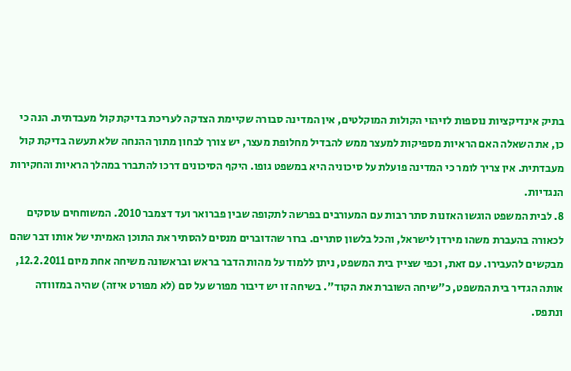בתיק אינדיקציות נוספות לזיהוי הקולות המוקלטים, אין המדינה סבורה שקיימת הצדקה לעריכת בדיקת קול מעבדתית. הנה כי כן, את השאלה האם הראיות מספיקות למעצר ממש להבדיל מחלופת מעצר, יש צורך לבחון מתוך ההנחה שלא תעשה בדיקת קול מעבדתית. אין צריך לומר כי המדינה פועלת על סיכוניה היא במשפט גופו. היקף הסיכונים דרכו להתברר במהלך הראיות והחקירות הנגדיות.
8. לבית המשפט הוגשו האזנות סתר רבות עם המעורבים בפרשה לתקופה שבין פברואר ועד דצמבר 2010. המשוחחים עוסקים לכאורה בהעברת משהו מירדן לישראל, והכל בלשון סתרים. ברור שהדוברים מנסים להסתיר את התוכן האמיתי של אותו דבר שהם מבקשים להעבירו. עם זאת, וכפי שציין בית המשפט, ניתן ללמוד על מהות הדבר בראש ובראשונה משיחה אחת מיום 12.2.2011, אותה הגדיר בית המשפט, כ"שיחה השוברת את הקוד". בשיחה זו יש דיבור מפורש על סם (לא מפורט איזה) שהיה במזוודה ונתפס.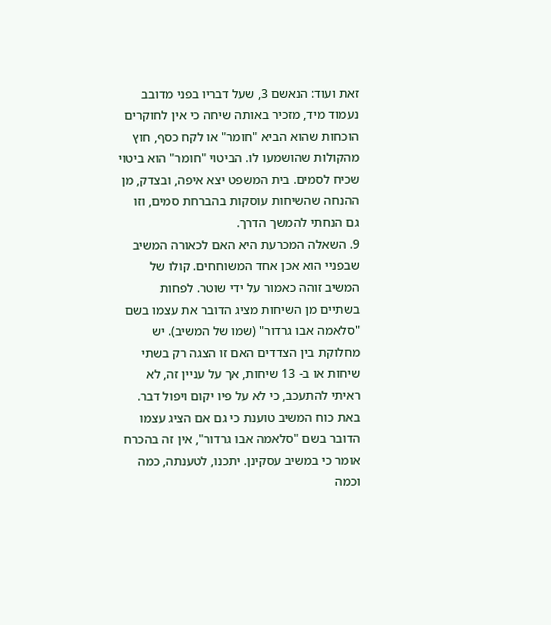זאת ועוד: הנאשם 3, שעל דבריו בפני מדובב נעמוד מיד, מזכיר באותה שיחה כי אין לחוקרים הוכחות שהוא הביא "חומר" או לקח כסף, חוץ מהקולות שהושמעו לו. הביטוי "חומר" הוא ביטוי שכיח לסמים. בית המשפט יצא איפה, ובצדק, מן ההנחה שהשיחות עוסקות בהברחת סמים, וזו גם הנחתי להמשך הדרך.
9. השאלה המכרעת היא האם לכאורה המשיב שבפניי הוא אכן אחד המשוחחים. קולו של המשיב זוהה כאמור על ידי שוטר. לפחות בשתיים מן השיחות מציג הדובר את עצמו בשם "סלאמה אבו גרדור" (שמו של המשיב). יש מחלוקת בין הצדדים האם זו הצגה רק בשתי שיחות או ב- 13 שיחות, אך על עניין זה, לא ראיתי להתעכב, כי לא על פיו יקום ויפול דבר. באת כוח המשיב טוענת כי גם אם הציג עצמו הדובר בשם "סלאמה אבו גרדור", אין זה בהכרח אומר כי במשיב עסקינן. יתכנו, לטענתה, כמה וכמה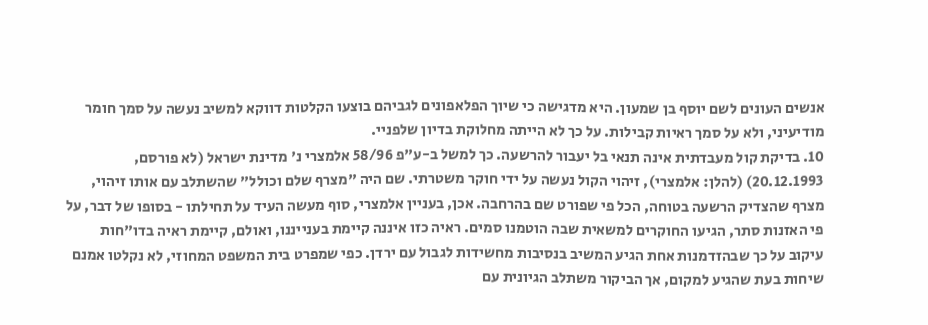אנשים העונים לשם יוסף בן שמעון. היא מדגישה כי שיוך הפלאפונים לגביהם בוצעו הקלטות דווקא למשיב נעשה על סמך חומר מודיעיני, ולא על סמך ראיות קבילות. על כך לא הייתה מחלוקת בדיון שלפניי.
10. בדיקת קול מעבדתית אינה תנאי בל יעבור להרשעה. כך למשל ב-ע"פ 58/96 אלמצרי נ' מדינת ישראל (לא פורסם, 20.12.1993) (להלן: אלמצרי), זיהוי הקול נעשה על ידי חוקר משטרתי. שם היה "מצרף שלם וכולל" שהשתלב עם אותו זיהוי, מצרף שהצדיק הרשעה בטוחה, הכל פי שפורט שם בהרחבה. אכן, בעניין אלמצרי, סוף מעשה העיד על תחילתו - בסופו של דבר, על פי האזנות סתר, הגיעו החוקרים למשאית שבה הוטמנו סמים. ראיה כזו איננה קיימת בענייננו, ואולם, קיימת ראיה בדו"חות עיקוב על כך שבהזדמנות אחת הגיע המשיב בנסיבות מחשידות לגבול עם ירדן. כפי שמפרט בית המשפט המחוזי, לא נקלטו אמנם שיחות בעת שהגיע למקום, אך הביקור משתלב הגיונית עם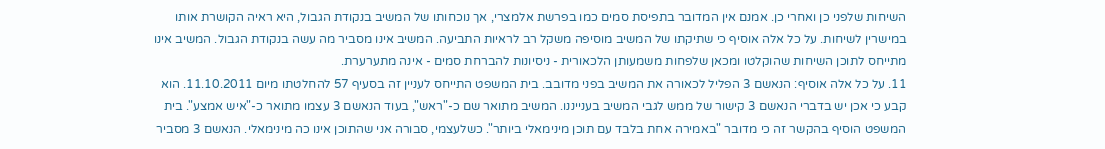השיחות שלפני כן ואחרי כן. אמנם אין המדובר בתפיסת סמים כמו בפרשת אלמצרי, אך נוכחותו של המשיב בנקודת הגבול, היא ראיה הקושרת אותו במישרין לשיחות. על כל אלה אוסיף כי שתיקתו של המשיב מוסיפה משקל רב לראיות התביעה. המשיב אינו מסביר מה עשה בנקודת הגבול. המשיב אינו מתייחס לתוכן השיחות שהוקלטו ומכאן שלפחות משמעותן הלכאורית - ניסיונות להברחת סמים - אינה מתערערת.
11. על כל אלה אוסיף: הנאשם 3 הפליל לכאורה את המשיב בפני מדובב. בית המשפט התייחס לעניין זה בסעיף 57 להחלטתו מיום 11.10.2011. הוא קבע כי אכן יש בדברי הנאשם 3 קישור של ממש לגבי המשיב בענייננו. המשיב מתואר שם כ-"ראש", בעוד הנאשם 3 עצמו מתואר כ-"איש אמצע". בית המשפט הוסיף בהקשר זה כי מדובר "באמירה אחת בלבד עם תוכן מינימאלי ביותר". כשלעצמי, סבורה אני שהתוכן אינו כה מינימאלי. הנאשם 3 מסביר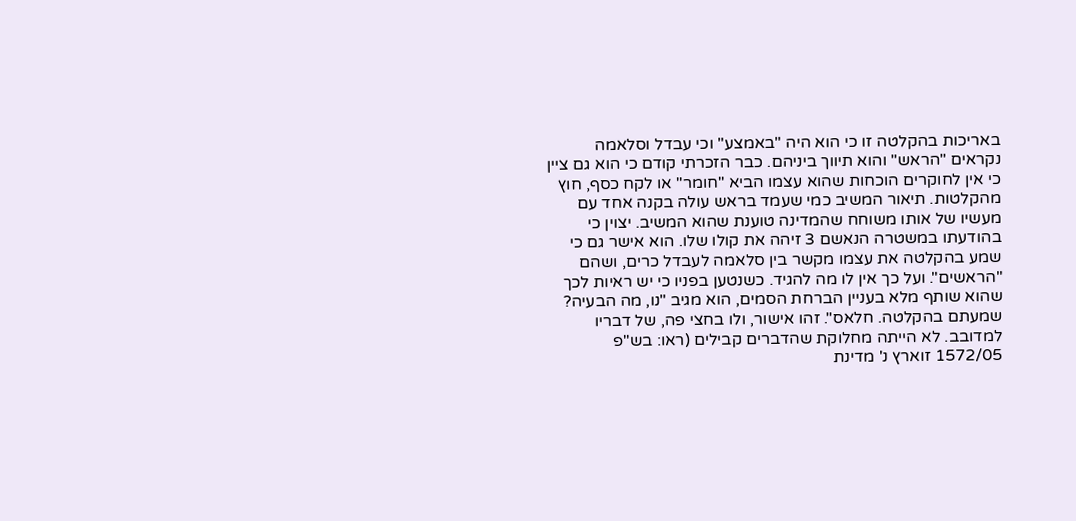באריכות בהקלטה זו כי הוא היה "באמצע" וכי עבדל וסלאמה נקראים "הראש" והוא תיווך ביניהם. כבר הזכרתי קודם כי הוא גם ציין כי אין לחוקרים הוכחות שהוא עצמו הביא "חומר" או לקח כסף, חוץ מהקלטות. תיאור המשיב כמי שעמד בראש עולה בקנה אחד עם מעשיו של אותו משוחח שהמדינה טוענת שהוא המשיב. יצוין כי בהודעתו במשטרה הנאשם 3 זיהה את קולו שלו. הוא אישר גם כי שמע בהקלטה את עצמו מקשר בין סלאמה לעבדל כרים, ושהם "הראשים". ועל כך אין לו מה להגיד. כשנטען בפניו כי יש ראיות לכך שהוא שותף מלא בעניין הברחת הסמים, הוא מגיב "נו, מה הבעיה? שמעתם בהקלטה. חלאס". זהו אישור, ולו בחצי פה, של דבריו למדובב. לא הייתה מחלוקת שהדברים קבילים (ראו: בש"פ 1572/05 זוארץ נ' מדינת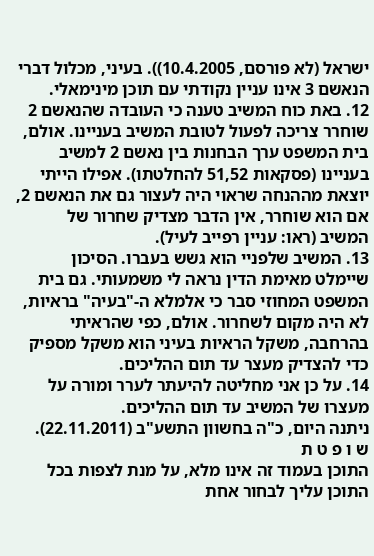ישראל (לא פורסם, 10.4.2005)). בעיני, מכלול דברי הנאשם 3 אינו עניין נקודתי עם תוכן מינימאלי.
12. באת כוח המשיב טענה כי העובדה שהנאשם 2 שוחרר צריכה לפעול לטובת המשיב בעניינו. אולם, בית המשפט ערך הבחנות בין נאשם 2 למשיב בעניינו (פסקאות 51,52 להחלטתו). אפילו הייתי יוצאת מההנחה שראוי היה לעצור גם את הנאשם 2, אם הוא שוחרר, אין הדבר מצדיק שחרור של המשיב (ראו: עניין רפייב לעיל).
13. המשיב שלפניי הוא גשש בעברו. הסיכון שיימלט מאימת הדין נראה לי משמעותי. גם בית המשפט המחוזי סבר כי אלמלא ה-"בעיה" בראיות, לא היה מקום לשחרור. אולם, כפי שהראיתי בהרחבה, משקל הראיות בעיני הוא משקל מספיק כדי להצדיק מעצר עד תום ההליכים.
14. על כן אני מחליטה להיעתר לערר ומורה על מעצרו של המשיב עד תום ההליכים.
ניתנה היום, כ"ה בחשוון התשע"ב (22.11.2011).
ש ו פ ט ת
התוכן בעמוד זה אינו מלא, על מנת לצפות בכל התוכן עליך לבחור אחת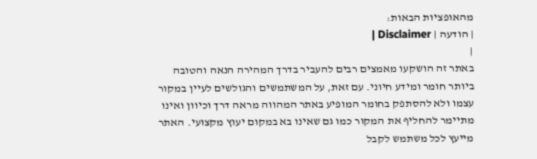מהאופציות הבאות:
| הודעה | Disclaimer |
|
באתר זה הושקעו מאמצים רבים להעביר בדרך המהירה הנאה והטובה ביותר חומר ומידע חיוני. עם זאת, על המשתמשים והגולשים לעיין במקור עצמו ולא להסתפק בחומר המופיע באתר המהווה מראה דרך וכיוון ואינו מתיימר להחליף את המקור כמו גם שאינו בא במקום יעוץ מקצועי. האתר מייעץ לכל משתמש לקבל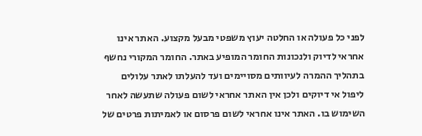לפני כל פעולה או החלטה יעוץ משפטי מבעל מקצוע. האתר אינו אחראי לדיוק ולנכונות החומר המופיע באתר. החומר המקורי נחשף בתהליך ההמרה לעיוותים מסויימים ועד להעלתו לאתר עלולים ליפול אי דיוקים ולכן אין האתר אחראי לשום פעולה שתעשה לאחר השימוש בו. האתר אינו אחראי לשום פרסום או לאמיתות פרטים של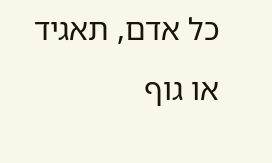כל אדם, תאגיד או גוף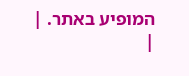המופיע באתר. |
|